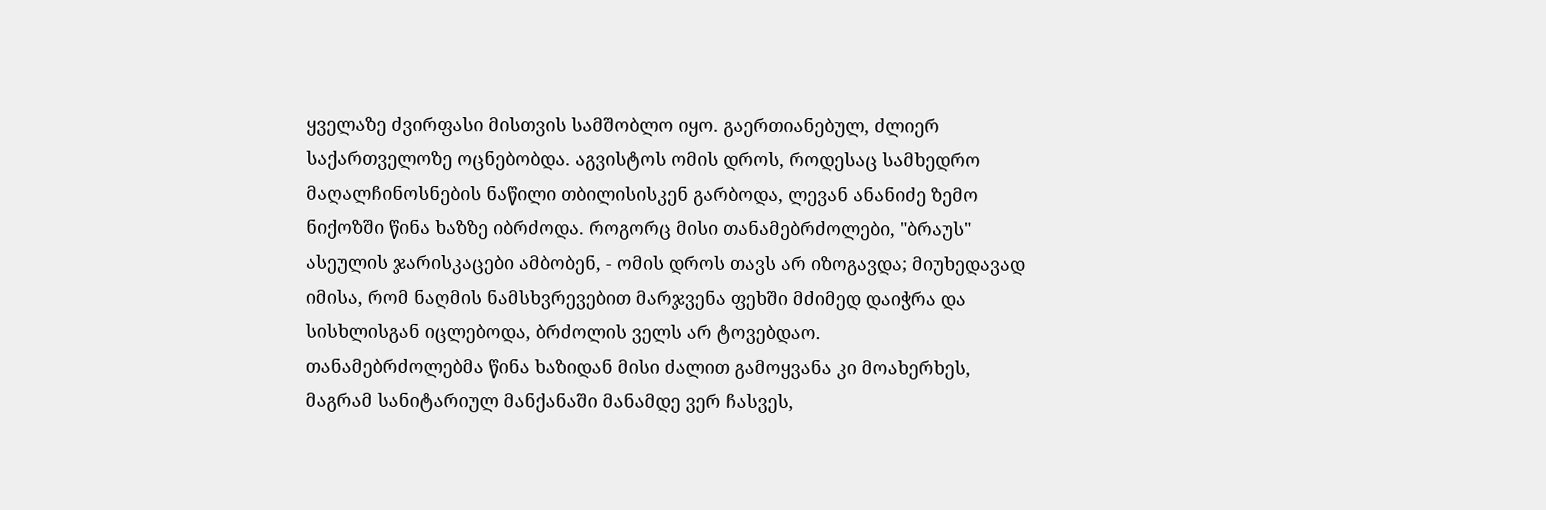ყველაზე ძვირფასი მისთვის სამშობლო იყო. გაერთიანებულ, ძლიერ საქართველოზე ოცნებობდა. აგვისტოს ომის დროს, როდესაც სამხედრო მაღალჩინოსნების ნაწილი თბილისისკენ გარბოდა, ლევან ანანიძე ზემო ნიქოზში წინა ხაზზე იბრძოდა. როგორც მისი თანამებრძოლები, "ბრაუს" ასეულის ჯარისკაცები ამბობენ, - ომის დროს თავს არ იზოგავდა; მიუხედავად იმისა, რომ ნაღმის ნამსხვრევებით მარჯვენა ფეხში მძიმედ დაიჭრა და სისხლისგან იცლებოდა, ბრძოლის ველს არ ტოვებდაო.
თანამებრძოლებმა წინა ხაზიდან მისი ძალით გამოყვანა კი მოახერხეს, მაგრამ სანიტარიულ მანქანაში მანამდე ვერ ჩასვეს,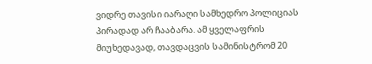ვიდრე თავისი იარაღი სამხედრო პოლიციას პირადად არ ჩააბარა. ამ ყველაფრის მიუხედავად, თავდაცვის სამინისტრომ 20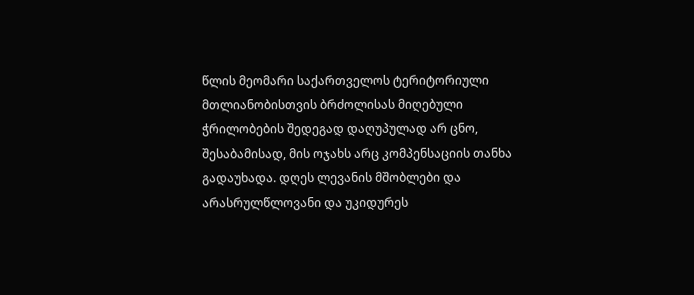წლის მეომარი საქართველოს ტერიტორიული მთლიანობისთვის ბრძოლისას მიღებული ჭრილობების შედეგად დაღუპულად არ ცნო, შესაბამისად, მის ოჯახს არც კომპენსაციის თანხა გადაუხადა. დღეს ლევანის მშობლები და არასრულწლოვანი და უკიდურეს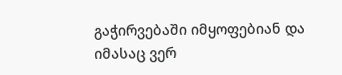გაჭირვებაში იმყოფებიან და იმასაც ვერ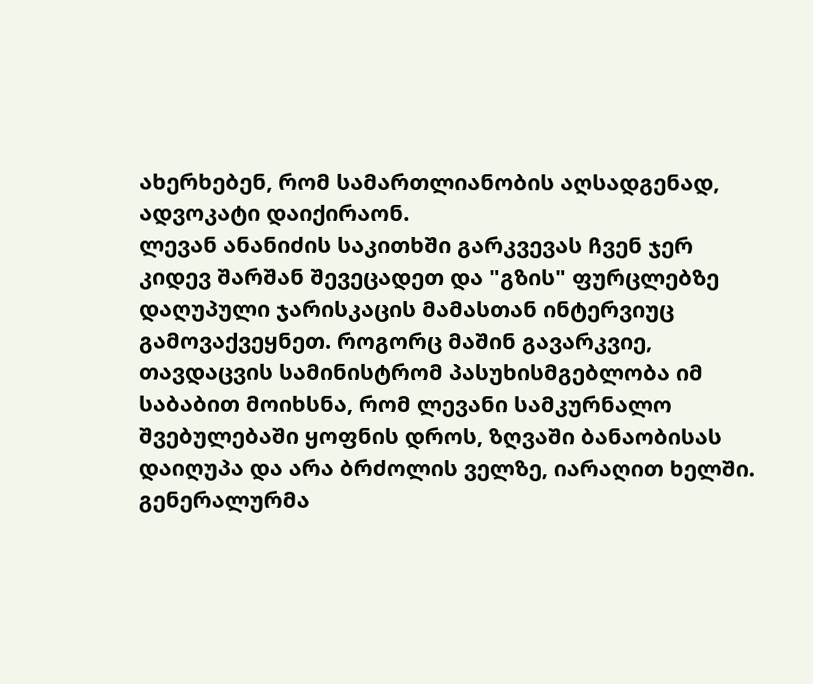ახერხებენ, რომ სამართლიანობის აღსადგენად, ადვოკატი დაიქირაონ.
ლევან ანანიძის საკითხში გარკვევას ჩვენ ჯერ კიდევ შარშან შევეცადეთ და "გზის" ფურცლებზე დაღუპული ჯარისკაცის მამასთან ინტერვიუც გამოვაქვეყნეთ. როგორც მაშინ გავარკვიე, თავდაცვის სამინისტრომ პასუხისმგებლობა იმ საბაბით მოიხსნა, რომ ლევანი სამკურნალო შვებულებაში ყოფნის დროს, ზღვაში ბანაობისას დაიღუპა და არა ბრძოლის ველზე, იარაღით ხელში.
გენერალურმა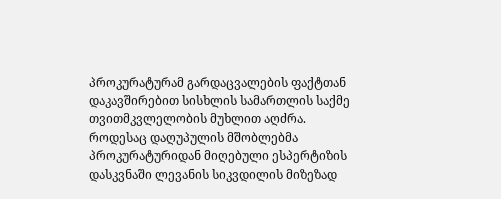პროკურატურამ გარდაცვალების ფაქტთან დაკავშირებით სისხლის სამართლის საქმე თვითმკვლელობის მუხლით აღძრა. როდესაც დაღუპულის მშობლებმა პროკურატურიდან მიღებული ესპერტიზის დასკვნაში ლევანის სიკვდილის მიზეზად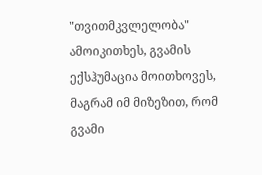"თვითმკვლელობა" ამოიკითხეს, გვამის ექსჰუმაცია მოითხოვეს, მაგრამ იმ მიზეზით, რომ გვამი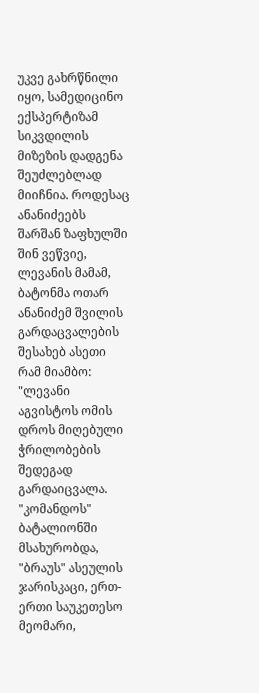უკვე გახრწნილი იყო, სამედიცინო ექსპერტიზამ სიკვდილის მიზეზის დადგენა შეუძლებლად მიიჩნია. როდესაც ანანიძეებს შარშან ზაფხულში შინ ვეწვიე, ლევანის მამამ, ბატონმა ოთარ ანანიძემ შვილის გარდაცვალების შესახებ ასეთი რამ მიამბო: "ლევანი აგვისტოს ომის დროს მიღებული ჭრილობების შედეგად გარდაიცვალა.
"კომანდოს" ბატალიონში მსახურობდა, "ბრაუს" ასეულის ჯარისკაცი, ერთ-ერთი საუკეთესო მეომარი,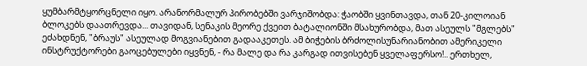ყუმბარმტყორცნელი იყო. არანორმალურ პირობებში ვარჯიშობდა: ჭაობში ყვინთავდა, თან 20-კილოიან ბლოკებს დაათრევდა... თავიდან, სენაკის მეორე ქვეით ბატალიონში მსახურობდა, მათ ასეულს "მგლებს" ეძახდნენ, "ბრაუს" ასეულად მოგვიანებით გადააკეთეს. ამ ბიჭების ბრძოლისუნარიანობით ამერიკელი ინსტრუქტორები გაოცებულები იყვნენ, - რა მალე და რა კარგად ითვისებენ ყველაფერსო!.. ერთხელ,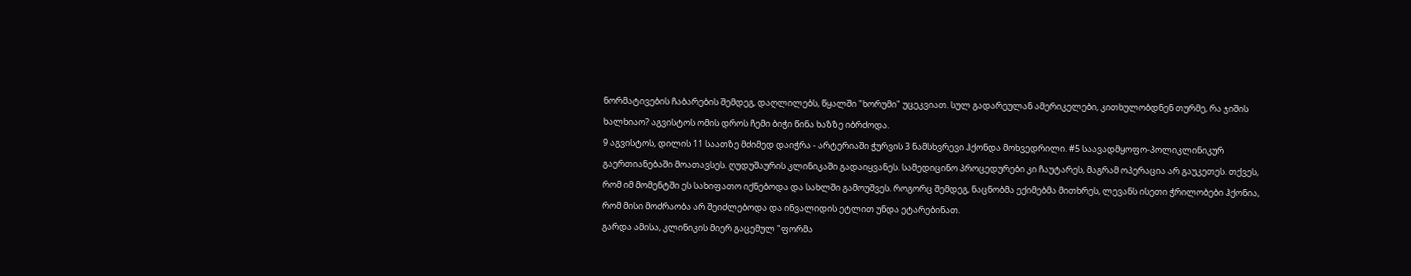ნორმატივების ჩაბარების შემდეგ, დაღლილებს, წყალში "ხორუმი" უცეკვიათ. სულ გადარეულან ამერიკელები, კითხულობდნენ თურმე, რა ჯიშის ხალხიაო? აგვისტოს ომის დროს ჩემი ბიჭი წინა ხაზზე იბრძოდა.
9 აგვისტოს, დილის 11 საათზე მძიმედ დაიჭრა - არტერიაში ჭურვის 3 ნამსხვრევი ჰქონდა მოხვედრილი. #5 საავადმყოფო-პოლიკლინიკურ გაერთიანებაში მოათავსეს. ღუდუშაურის კლინიკაში გადაიყვანეს. სამედიცინო პროცედურები კი ჩაუტარეს, მაგრამ ოპერაცია არ გაუკეთეს. თქვეს, რომ იმ მომენტში ეს სახიფათო იქნებოდა და სახლში გამოუშვეს. როგორც შემდეგ, ნაცნობმა ექიმებმა მითხრეს, ლევანს ისეთი ჭრილობები ჰქონია, რომ მისი მოძრაობა არ შეიძლებოდა და ინვალიდის ეტლით უნდა ეტარებინათ.
გარდა ამისა, კლინიკის მიერ გაცემულ "ფორმა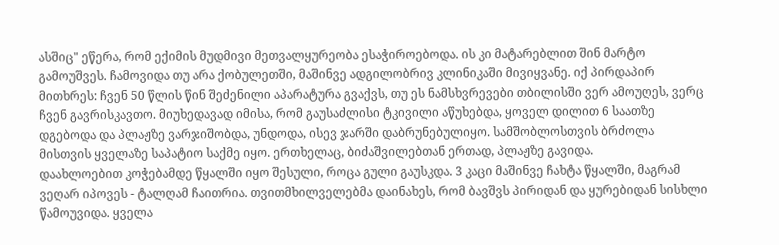ასშიც" ეწერა, რომ ექიმის მუდმივი მეთვალყურეობა ესაჭიროებოდა. ის კი მატარებლით შინ მარტო გამოუშვეს. ჩამოვიდა თუ არა ქობულეთში, მაშინვე ადგილობრივ კლინიკაში მივიყვანე. იქ პირდაპირ მითხრეს: ჩვენ 50 წლის წინ შეძენილი აპარატურა გვაქვს, თუ ეს ნამსხვრევები თბილისში ვერ ამოუღეს, ვერც ჩვენ გავრისკავთო. მიუხედავად იმისა, რომ გაუსაძლისი ტკივილი აწუხებდა, ყოველ დილით 6 საათზე დგებოდა და პლაჟზე ვარჯიშობდა, უნდოდა, ისევ ჯარში დაბრუნებულიყო. სამშობლოსთვის ბრძოლა მისთვის ყველაზე საპატიო საქმე იყო. ერთხელაც, ბიძაშვილებთან ერთად, პლაჟზე გავიდა.
დაახლოებით კოჭებამდე წყალში იყო შესული, როცა გული გაუსკდა. 3 კაცი მაშინვე ჩახტა წყალში, მაგრამ ვეღარ იპოვეს - ტალღამ ჩაითრია. თვითმხილველებმა დაინახეს, რომ ბავშვს პირიდან და ყურებიდან სისხლი წამოუვიდა. ყველა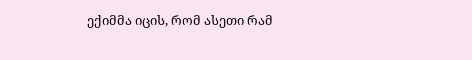ექიმმა იცის, რომ ასეთი რამ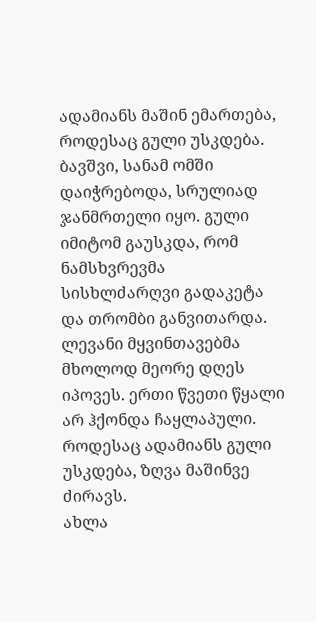ადამიანს მაშინ ემართება, როდესაც გული უსკდება. ბავშვი, სანამ ომში დაიჭრებოდა, სრულიად ჯანმრთელი იყო. გული იმიტომ გაუსკდა, რომ ნამსხვრევმა სისხლძარღვი გადაკეტა და თრომბი განვითარდა. ლევანი მყვინთავებმა მხოლოდ მეორე დღეს იპოვეს. ერთი წვეთი წყალი არ ჰქონდა ჩაყლაპული. როდესაც ადამიანს გული უსკდება, ზღვა მაშინვე ძირავს.
ახლა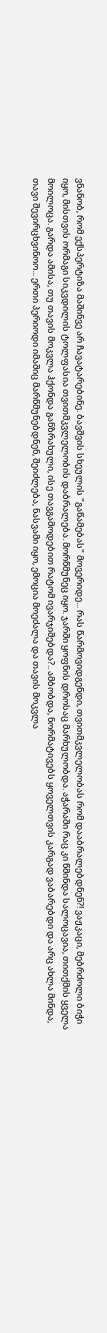ვნანობ, რომ ექსპერტიზა მაშინვე არ ჩავატარებინე. ბავშვის სხეულის "გაწამებას" მოვერიდე... რას წარმოვიდგენდი, თვითმკვლელობას რომ დააბრალებდნენ?! ვაჟკაცი, მებრძოლი ბიჭი იყო, მისთვის ორმაგი სიკვდილის ტოლფასია თვითმკვლელობის დაბრალება. მორწმუნეც იყო. ჯარში ყოფნის დროსაც მარხულობდა. აჭარაში რაც კი წმინდა სალოცავია, თითქმის ყველა მოილოცა. გარდა ამისა, თუ თავის მოკვლა ჰქონდა განზრახული, ისე თავგამოდებით რატომ ივარჯიშებდა?.. ამბობდა, ნორმატივებს ყოველთვის კარგად ვაბარებდი და არც ახლა მინდა, თავი შევირცხვინოო... ერთი პერიოდი იმაშიც მარწმუნებდნენ, შეიძლება, ნასვამი იყო, ემოცია მოეძალა და თავის მოკვლა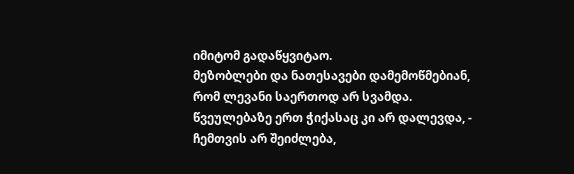იმიტომ გადაწყვიტაო.
მეზობლები და ნათესავები დამემოწმებიან, რომ ლევანი საერთოდ არ სვამდა. წვეულებაზე ერთ ჭიქასაც კი არ დალევდა, - ჩემთვის არ შეიძლება,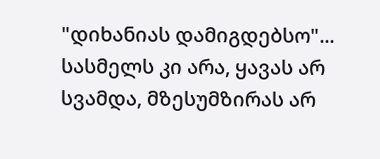"დიხანიას დამიგდებსო"... სასმელს კი არა, ყავას არ სვამდა, მზესუმზირას არ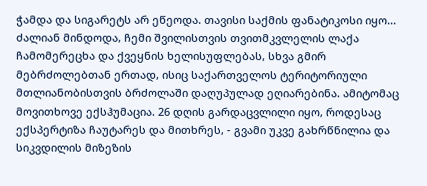ჭამდა და სიგარეტს არ ეწეოდა. თავისი საქმის ფანატიკოსი იყო... ძალიან მინდოდა, ჩემი შვილისთვის თვითმკვლელის ლაქა ჩამომერეცხა და ქვეყნის ხელისუფლებას, სხვა გმირ მებრძოლებთან ერთად, ისიც საქართველოს ტერიტორიული მთლიანობისთვის ბრძოლაში დაღუპულად ეღიარებინა. ამიტომაც მოვითხოვე ექსჰუმაცია. 26 დღის გარდაცვლილი იყო, როდესაც ექსპერტიზა ჩაუტარეს და მითხრეს, - გვამი უკვე გახრწნილია და სიკვდილის მიზეზის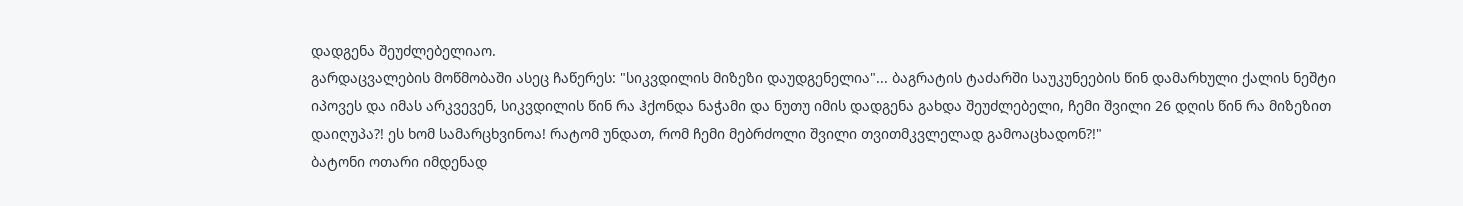დადგენა შეუძლებელიაო.
გარდაცვალების მოწმობაში ასეც ჩაწერეს: "სიკვდილის მიზეზი დაუდგენელია"... ბაგრატის ტაძარში საუკუნეების წინ დამარხული ქალის ნეშტი იპოვეს და იმას არკვევენ, სიკვდილის წინ რა ჰქონდა ნაჭამი და ნუთუ იმის დადგენა გახდა შეუძლებელი, ჩემი შვილი 26 დღის წინ რა მიზეზით დაიღუპა?! ეს ხომ სამარცხვინოა! რატომ უნდათ, რომ ჩემი მებრძოლი შვილი თვითმკვლელად გამოაცხადონ?!"
ბატონი ოთარი იმდენად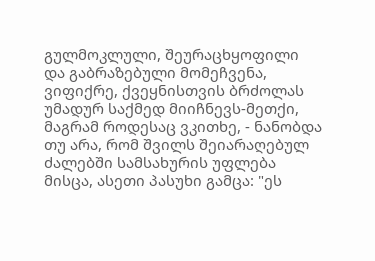გულმოკლული, შეურაცხყოფილი და გაბრაზებული მომეჩვენა, ვიფიქრე, ქვეყნისთვის ბრძოლას უმადურ საქმედ მიიჩნევს-მეთქი, მაგრამ როდესაც ვკითხე, - ნანობდა თუ არა, რომ შვილს შეიარაღებულ ძალებში სამსახურის უფლება მისცა, ასეთი პასუხი გამცა: "ეს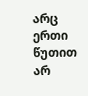არც ერთი წუთით არ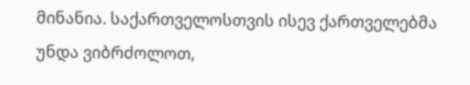მინანია. საქართველოსთვის ისევ ქართველებმა უნდა ვიბრძოლოთ,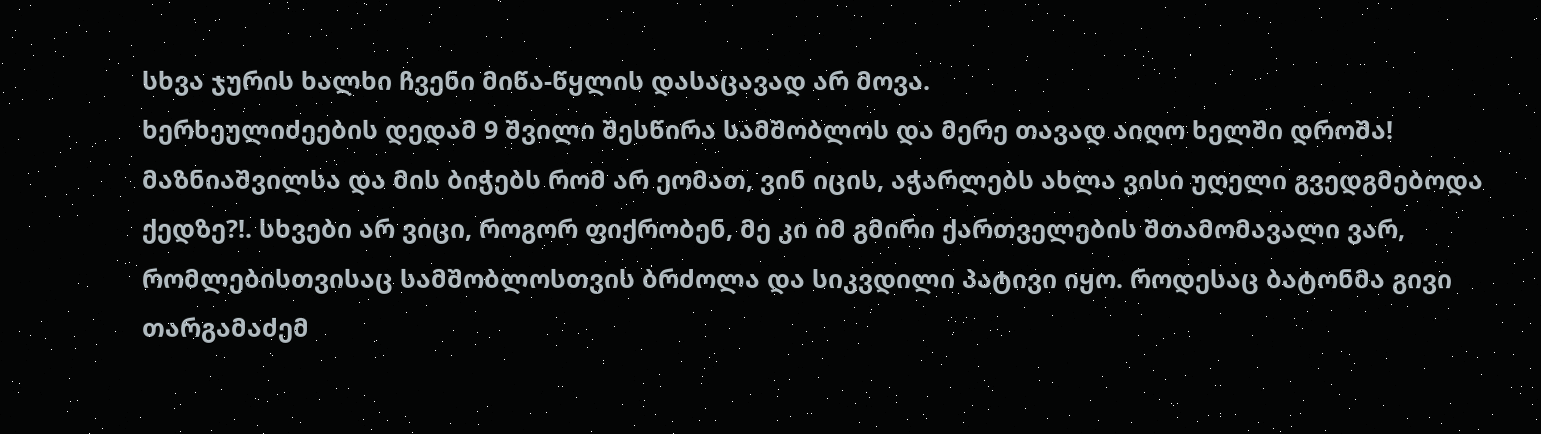სხვა ჯურის ხალხი ჩვენი მიწა-წყლის დასაცავად არ მოვა.
ხერხეულიძეების დედამ 9 შვილი შესწირა სამშობლოს და მერე თავად აიღო ხელში დროშა! მაზნიაშვილსა და მის ბიჭებს რომ არ ეომათ, ვინ იცის, აჭარლებს ახლა ვისი უღელი გვედგმებოდა ქედზე?!. სხვები არ ვიცი, როგორ ფიქრობენ, მე კი იმ გმირი ქართველების შთამომავალი ვარ, რომლებისთვისაც სამშობლოსთვის ბრძოლა და სიკვდილი პატივი იყო. როდესაც ბატონმა გივი თარგამაძემ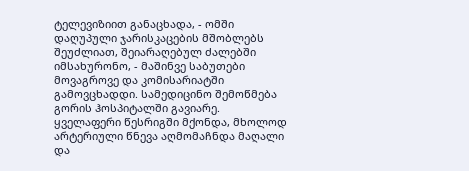ტელევიზიით განაცხადა, - ომში დაღუპული ჯარისკაცების მშობლებს შეუძლიათ, შეიარაღებულ ძალებში იმსახურონო, - მაშინვე საბუთები მოვაგროვე და კომისარიატში გამოვცხადდი. სამედიცინო შემოწმება გორის ჰოსპიტალში გავიარე.
ყველაფერი წესრიგში მქონდა, მხოლოდ არტერიული წნევა აღმომაჩნდა მაღალი და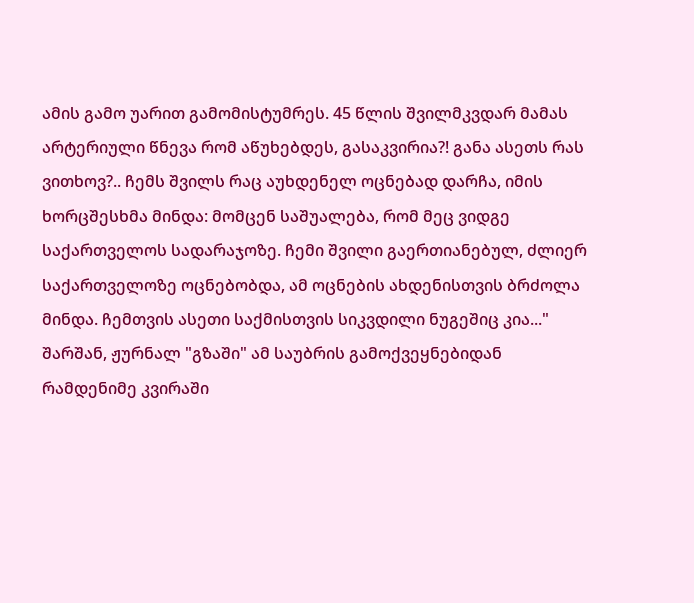ამის გამო უარით გამომისტუმრეს. 45 წლის შვილმკვდარ მამას არტერიული წნევა რომ აწუხებდეს, გასაკვირია?! განა ასეთს რას ვითხოვ?.. ჩემს შვილს რაც აუხდენელ ოცნებად დარჩა, იმის ხორცშესხმა მინდა: მომცენ საშუალება, რომ მეც ვიდგე საქართველოს სადარაჯოზე. ჩემი შვილი გაერთიანებულ, ძლიერ საქართველოზე ოცნებობდა, ამ ოცნების ახდენისთვის ბრძოლა მინდა. ჩემთვის ასეთი საქმისთვის სიკვდილი ნუგეშიც კია..."
შარშან, ჟურნალ "გზაში" ამ საუბრის გამოქვეყნებიდან რამდენიმე კვირაში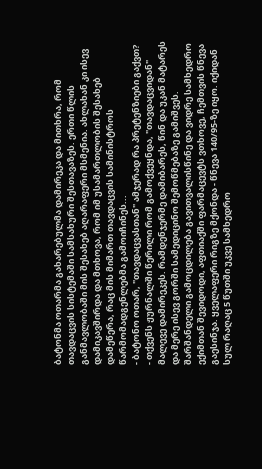ბატონმა ოთარმა გახარებულმა დამირეკა და მითხრა, რომ თავდაცვის სისტემაში სამსახური შესთავაზეს. ერთი წლის განმავლობაში მის შესახებ აღარაფერი მსმენია. ახლახან კი ისევ დამიკავშირდა და მთხოვა, რომ იმ უსამართლობის შესახებ დამეწერა, რაც მის მიმართ თავდაცვის სამინისტროს წარმომადგენლებმა გამოიჩინეს...
- ბატონო ოთარ, "თავდაცვასთან" ამჯერად რა პრეტენზიები გაქვთ?
- თქვენს ჟურნალში წერილი რომ გამოქვეყნდა, "თავდაცვიდან" მალევე დამირეკეს. რამდენჯერმე დამიბარეს, წინ და უკან მატარეს და მერე ისევ გორში სამედიცინო შემოწმებაზე გამიშვეს. შარშანდელი გამოცდილება გავითვალისწინე და ვიდრე სამხედრო ექიმთან შევიდოდი, აფთიაქში ფარმაცევტს ვთხოვე, ჩემთვის წნევა გაესინჯა. ყველაფერი რიგზე მქონდა - წნევა 140/95-ზე იყო. იქიდან სულ რაღაც 5 წუთში უკვე სამხედრო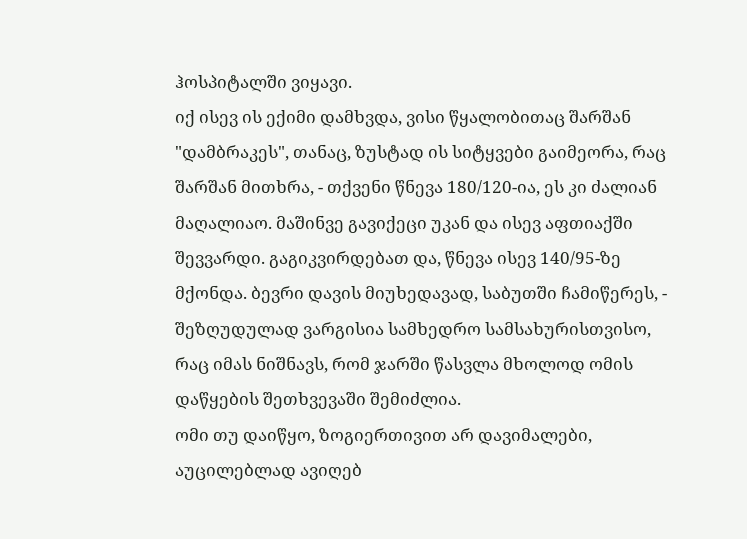ჰოსპიტალში ვიყავი.
იქ ისევ ის ექიმი დამხვდა, ვისი წყალობითაც შარშან "დამბრაკეს", თანაც, ზუსტად ის სიტყვები გაიმეორა, რაც შარშან მითხრა, - თქვენი წნევა 180/120-ია, ეს კი ძალიან მაღალიაო. მაშინვე გავიქეცი უკან და ისევ აფთიაქში შევვარდი. გაგიკვირდებათ და, წნევა ისევ 140/95-ზე მქონდა. ბევრი დავის მიუხედავად, საბუთში ჩამიწერეს, - შეზღუდულად ვარგისია სამხედრო სამსახურისთვისო, რაც იმას ნიშნავს, რომ ჯარში წასვლა მხოლოდ ომის დაწყების შეთხვევაში შემიძლია.
ომი თუ დაიწყო, ზოგიერთივით არ დავიმალები, აუცილებლად ავიღებ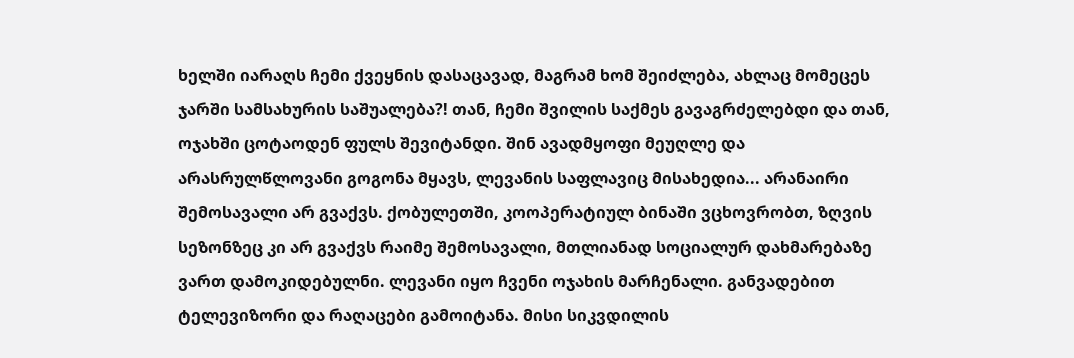ხელში იარაღს ჩემი ქვეყნის დასაცავად, მაგრამ ხომ შეიძლება, ახლაც მომეცეს ჯარში სამსახურის საშუალება?! თან, ჩემი შვილის საქმეს გავაგრძელებდი და თან, ოჯახში ცოტაოდენ ფულს შევიტანდი. შინ ავადმყოფი მეუღლე და არასრულწლოვანი გოგონა მყავს, ლევანის საფლავიც მისახედია... არანაირი შემოსავალი არ გვაქვს. ქობულეთში, კოოპერატიულ ბინაში ვცხოვრობთ, ზღვის სეზონზეც კი არ გვაქვს რაიმე შემოსავალი, მთლიანად სოციალურ დახმარებაზე ვართ დამოკიდებულნი. ლევანი იყო ჩვენი ოჯახის მარჩენალი. განვადებით ტელევიზორი და რაღაცები გამოიტანა. მისი სიკვდილის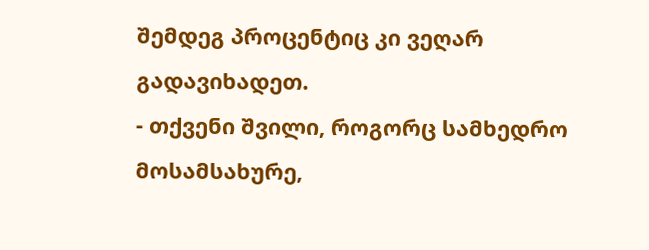შემდეგ პროცენტიც კი ვეღარ გადავიხადეთ.
- თქვენი შვილი, როგორც სამხედრო მოსამსახურე,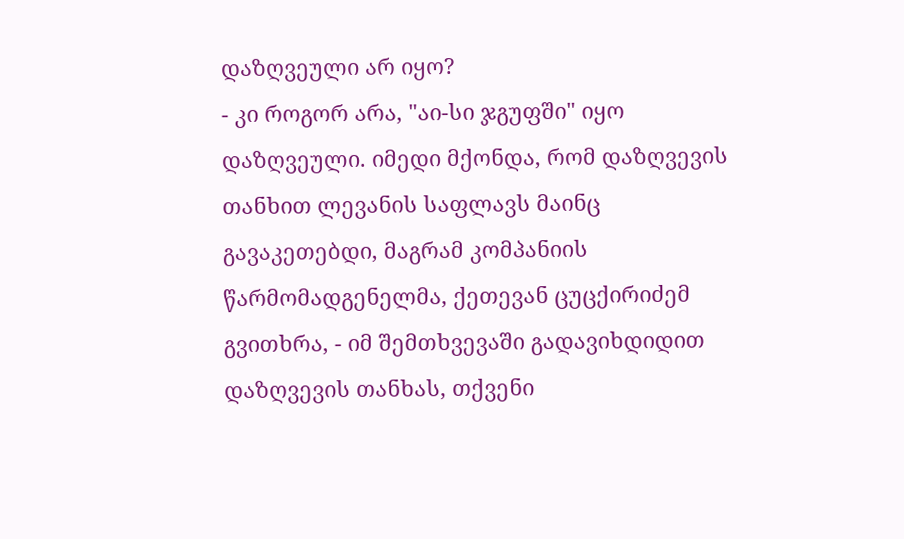დაზღვეული არ იყო?
- კი როგორ არა, "აი-სი ჯგუფში" იყო დაზღვეული. იმედი მქონდა, რომ დაზღვევის თანხით ლევანის საფლავს მაინც გავაკეთებდი, მაგრამ კომპანიის წარმომადგენელმა, ქეთევან ცუცქირიძემ გვითხრა, - იმ შემთხვევაში გადავიხდიდით დაზღვევის თანხას, თქვენი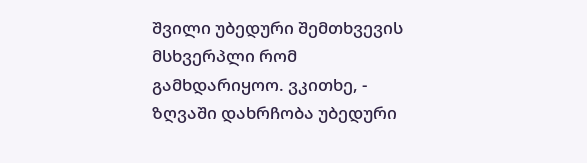შვილი უბედური შემთხვევის მსხვერპლი რომ გამხდარიყოო. ვკითხე, - ზღვაში დახრჩობა უბედური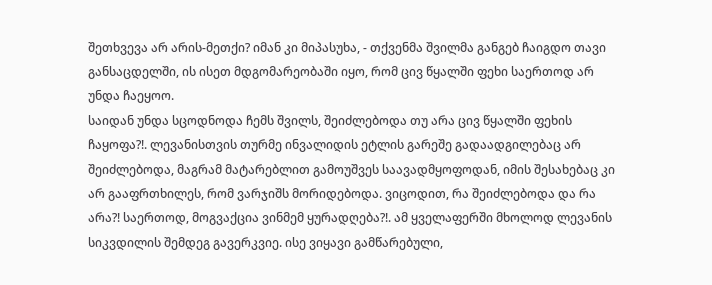შეთხვევა არ არის-მეთქი? იმან კი მიპასუხა, - თქვენმა შვილმა განგებ ჩაიგდო თავი განსაცდელში, ის ისეთ მდგომარეობაში იყო, რომ ცივ წყალში ფეხი საერთოდ არ უნდა ჩაეყოო.
საიდან უნდა სცოდნოდა ჩემს შვილს, შეიძლებოდა თუ არა ცივ წყალში ფეხის ჩაყოფა?!. ლევანისთვის თურმე ინვალიდის ეტლის გარეშე გადაადგილებაც არ შეიძლებოდა, მაგრამ მატარებლით გამოუშვეს საავადმყოფოდან, იმის შესახებაც კი არ გააფრთხილეს, რომ ვარჯიშს მორიდებოდა. ვიცოდით, რა შეიძლებოდა და რა არა?! საერთოდ, მოგვაქცია ვინმემ ყურადღება?!. ამ ყველაფერში მხოლოდ ლევანის სიკვდილის შემდეგ გავერკვიე. ისე ვიყავი გამწარებული,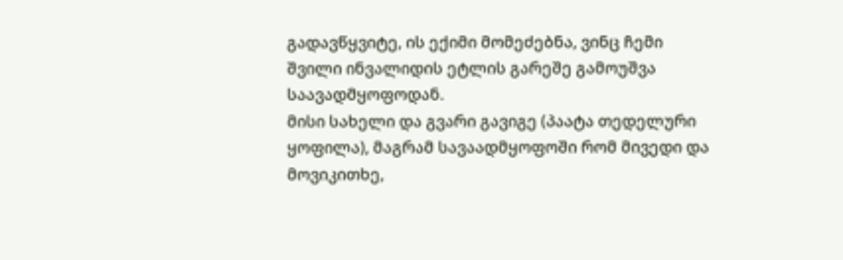გადავწყვიტე, ის ექიმი მომეძებნა, ვინც ჩემი შვილი ინვალიდის ეტლის გარეშე გამოუშვა საავადმყოფოდან.
მისი სახელი და გვარი გავიგე (პაატა თედელური ყოფილა), მაგრამ სავაადმყოფოში რომ მივედი და მოვიკითხე,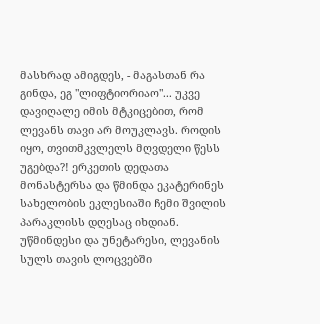მასხრად ამიგდეს, - მაგასთან რა გინდა, ეგ "ლიფტიორიაო"... უკვე დავიღალე იმის მტკიცებით, რომ ლევანს თავი არ მოუკლავს. როდის იყო, თვითმკვლელს მღვდელი წესს უგებდა?! ერკეთის დედათა მონასტერსა და წმინდა ეკატერინეს სახელობის ეკლესიაში ჩემი შვილის პარაკლისს დღესაც იხდიან. უწმინდესი და უნეტარესი, ლევანის სულს თავის ლოცვებში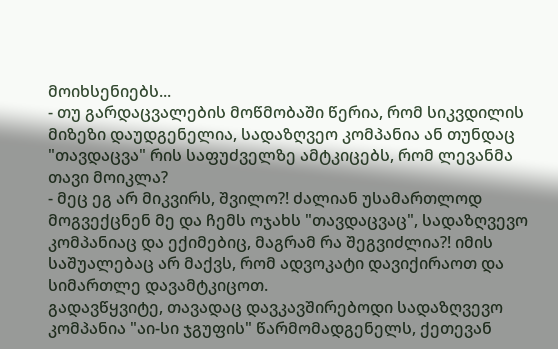მოიხსენიებს...
- თუ გარდაცვალების მოწმობაში წერია, რომ სიკვდილის მიზეზი დაუდგენელია, სადაზღვეო კომპანია ან თუნდაც "თავდაცვა" რის საფუძველზე ამტკიცებს, რომ ლევანმა თავი მოიკლა?
- მეც ეგ არ მიკვირს, შვილო?! ძალიან უსამართლოდ მოგვექცნენ მე და ჩემს ოჯახს "თავდაცვაც", სადაზღვევო კომპანიაც და ექიმებიც, მაგრამ რა შეგვიძლია?! იმის საშუალებაც არ მაქვს, რომ ადვოკატი დავიქირაოთ და სიმართლე დავამტკიცოთ.
გადავწყვიტე, თავადაც დავკავშირებოდი სადაზღვევო კომპანია "აი-სი ჯგუფის" წარმომადგენელს, ქეთევან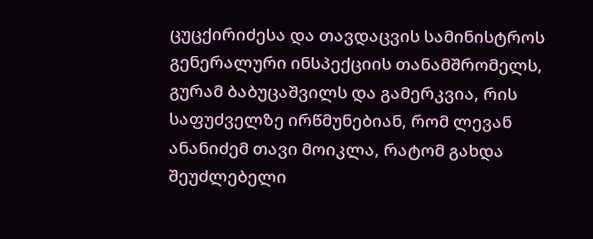ცუცქირიძესა და თავდაცვის სამინისტროს გენერალური ინსპექციის თანამშრომელს, გურამ ბაბუცაშვილს და გამერკვია, რის საფუძველზე ირწმუნებიან, რომ ლევან ანანიძემ თავი მოიკლა, რატომ გახდა შეუძლებელი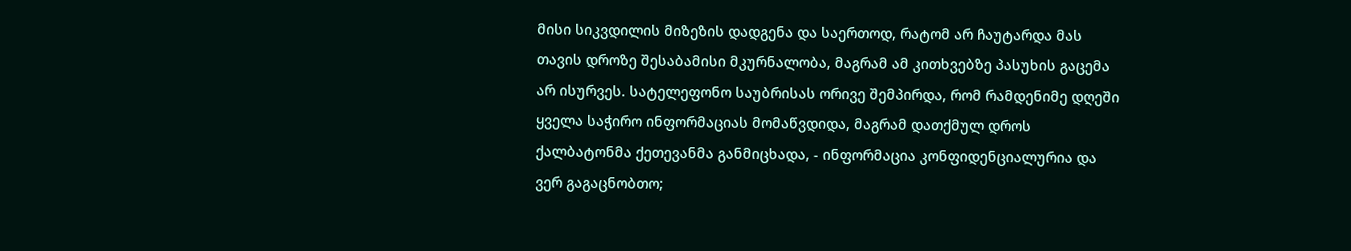მისი სიკვდილის მიზეზის დადგენა და საერთოდ, რატომ არ ჩაუტარდა მას თავის დროზე შესაბამისი მკურნალობა, მაგრამ ამ კითხვებზე პასუხის გაცემა არ ისურვეს. სატელეფონო საუბრისას ორივე შემპირდა, რომ რამდენიმე დღეში ყველა საჭირო ინფორმაციას მომაწვდიდა, მაგრამ დათქმულ დროს ქალბატონმა ქეთევანმა განმიცხადა, - ინფორმაცია კონფიდენციალურია და ვერ გაგაცნობთო;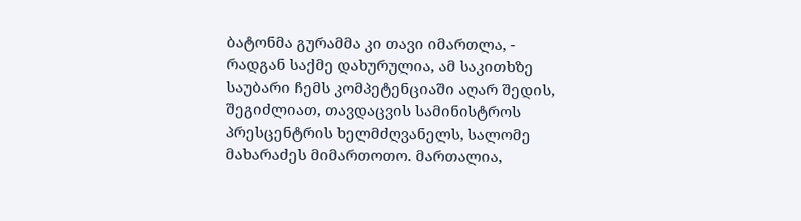ბატონმა გურამმა კი თავი იმართლა, - რადგან საქმე დახურულია, ამ საკითხზე საუბარი ჩემს კომპეტენციაში აღარ შედის, შეგიძლიათ, თავდაცვის სამინისტროს პრესცენტრის ხელმძღვანელს, სალომე მახარაძეს მიმართოთო. მართალია,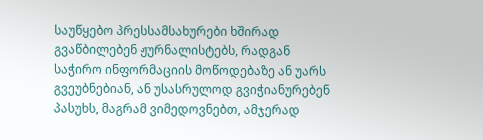საუწყებო პრესსამსახურები ხშირად გვაწბილებენ ჟურნალისტებს, რადგან საჭირო ინფორმაციის მოწოდებაზე ან უარს გვეუბნებიან, ან უსასრულოდ გვიჭიანურებენ პასუხს, მაგრამ ვიმედოვნებთ, ამჯერად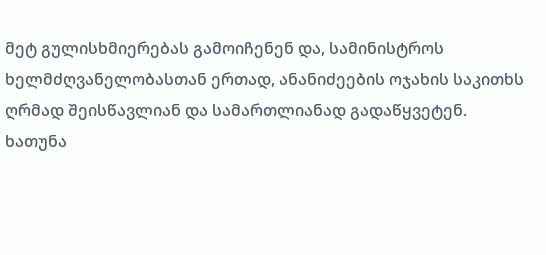მეტ გულისხმიერებას გამოიჩენენ და, სამინისტროს ხელმძღვანელობასთან ერთად, ანანიძეების ოჯახის საკითხს ღრმად შეისწავლიან და სამართლიანად გადაწყვეტენ.
ხათუნა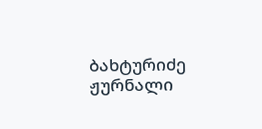ბახტურიძე
ჟურნალი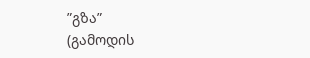”გზა”
(გამოდის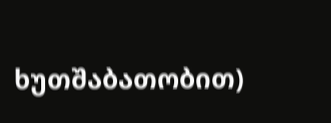ხუთშაბათობით)